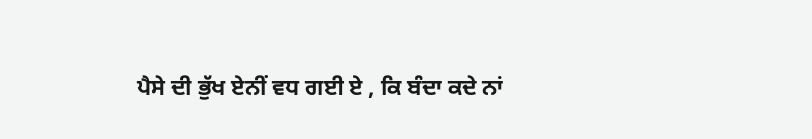ਪੈਸੇ ਦੀ ਭੁੱਖ ਏਨੀਂ ਵਧ ਗਈ ਏ , ਕਿ ਬੰਦਾ ਕਦੇ ਨਾਂ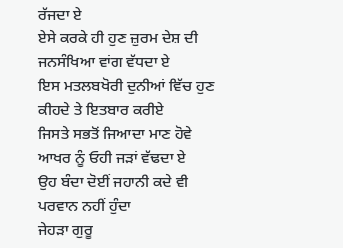ਰੱਜਦਾ ਏ
ਏਸੇ ਕਰਕੇ ਹੀ ਹੁਣ ਜ਼ੁਰਮ ਦੇਸ਼ ਦੀ ਜਨਸੰਖਿਆ ਵਾਂਗ ਵੱਧਦਾ ਏ
ਇਸ ਮਤਲਬਖੋਰੀ ਦੁਨੀਆਂ ਵਿੱਚ ਹੁਣ ਕੀਹਦੇ ਤੇ ਇਤਬਾਰ ਕਰੀਏ
ਜਿਸਤੇ ਸਭਤੋਂ ਜਿਆਦਾ ਮਾਣ ਹੋਵੇ ਆਖਰ ਨੂੰ ਓਹੀ ਜੜਾਂ ਵੱਢਦਾ ਏ
ਉਹ ਬੰਦਾ ਦੋਈਂ ਜਹਾਨੀ ਕਦੇ ਵੀ ਪਰਵਾਨ ਨਹੀਂ ਹੁੰਦਾ
ਜੇਹੜਾ ਗੁਰੂ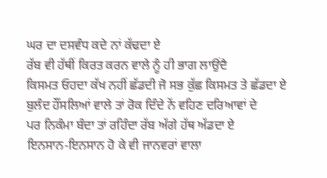ਘਰ ਦਾ ਦਸਵੰਧ ਕਦੇ ਨਾਂ ਕੱਢਦਾ ਏ
ਰੱਬ ਵੀ ਹੱਥੀਂ ਕਿਰਤ ਕਰਨ ਵਾਲੇ ਨੂੰ ਹੀ ਭਾਗ ਲਾਉਂਦੈ
ਕਿਸਮਤ ਓਹਦਾ ਕੱਖ ਨਹੀਂ ਛੱਡਦੀ ਜੋ ਸਭ ਕੁੱਛ ਕਿਸਮਤ ਤੇ ਛੱਡਦਾ ਏ
ਬੁਲੰਦ ਹੌਂਸਲਿਆਂ ਵਾਲੇ ਤਾਂ ਰੋਕ ਦਿੰਦੇ ਨੇਂ ਵਹਿਣ ਦਰਿਆਵਾਂ ਦੇ
ਪਰ ਨਿਕੰਮਾ ਬੰਦਾ ਤਾਂ ਰਹਿੰਦਾ ਰੱਬ ਅੱਗੇ ਹੱਥ ਅੱਡਦਾ ਏ
ਇਨਸਾਨ-ਇਨਸਾਨ ਹੋ ਕੇ ਵੀ ਜਾਨਵਰਾਂ ਵਾਲਾ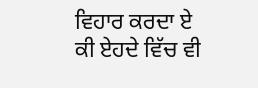ਵਿਹਾਰ ਕਰਦਾ ਏ
ਕੀ ਏਹਦੇ ਵਿੱਚ ਵੀ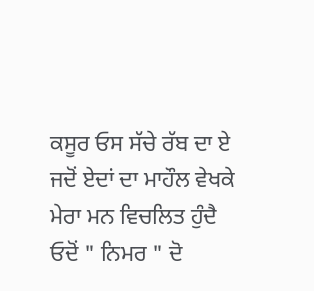ਕਸੂਰ ਓਸ ਸੱਚੇ ਰੱਬ ਦਾ ਏ
ਜਦੋਂ ਏਦਾਂ ਦਾ ਮਾਹੌਲ ਵੇਖਕੇ ਮੇਰਾ ਮਨ ਵਿਚਲਿਤ ਹੁੰਦੈ
ਓਦੋਂ " ਨਿਮਰ " ਦੋ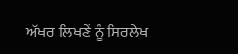ਅੱਖਰ ਲਿਖਣੇਂ ਨੂੰ ਸਿਰਲੇਖ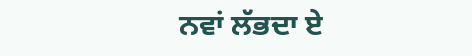ਨਵਾਂ ਲੱਭਦਾ ਏ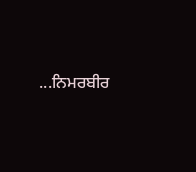...ਨਿਮਰਬੀਰ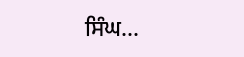ਸਿੰਘ...